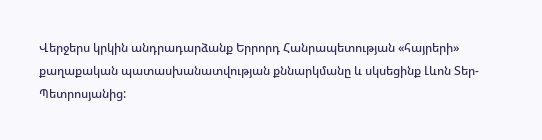Վերջերս կրկին անդրադարձանք Երրորդ Հանրապետության «հայրերի» քաղաքական պատասխանատվության քննարկմանը և սկսեցինք Լևոն Տեր-Պետրոսյանից: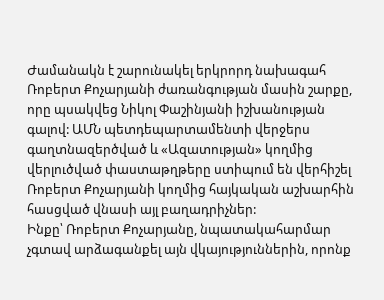Ժամանակն է շարունակել երկրորդ նախագահ Ռոբերտ Քոչարյանի ժառանգության մասին շարքը, որը պսակվեց Նիկոլ Փաշինյանի իշխանության գալով: ԱՄՆ պետդեպարտամենտի վերջերս գաղտնազերծված և «Ազատության» կողմից վերլուծված փաստաթղթերը ստիպում են վերհիշել Ռոբերտ Քոչարյանի կողմից հայկական աշխարհին հասցված վնասի այլ բաղադրիչներ:
Ինքը՝ Ռոբերտ Քոչարյանը, նպատակահարմար չգտավ արձագանքել այն վկայություններին, որոնք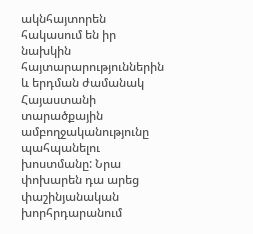ակնհայտորեն հակասում են իր նախկին հայտարարություններին և երդման ժամանակ Հայաստանի տարածքային ամբողջականությունը պահպանելու խոստմանը: Նրա փոխարեն դա արեց փաշինյանական խորհրդարանում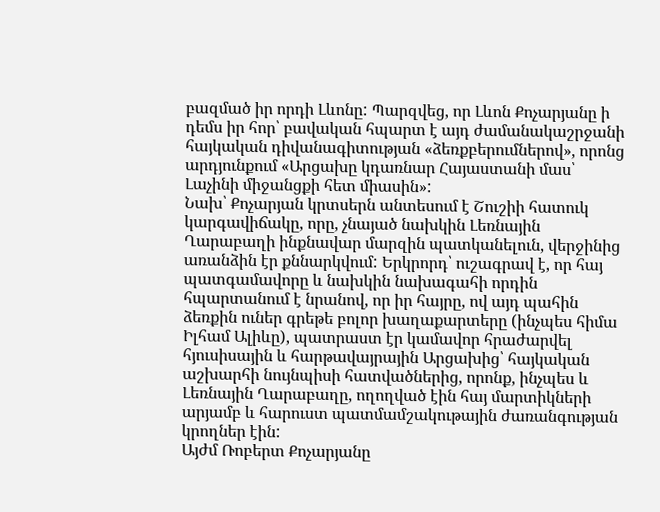բազմած իր որդի Լևոնը: Պարզվեց, որ Լևոն Քոչարյանը ի դեմս իր հոր՝ բավական հպարտ է այդ ժամանակաշրջանի հայկական դիվանագիտության «ձեռքբերումներով», որոնց արդյունքում «Արցախը կդառնար Հայաստանի մաս՝ Լաչինի միջանցքի հետ միասին»:
Նախ՝ Քոչարյան կրտսերն անտեսում է Շուշիի հատուկ կարգավիճակը, որը, չնայած նախկին Լեռնային Ղարաբաղի ինքնավար մարզին պատկանելուն, վերջինից առանձին էր քննարկվում: Երկրորդ՝ ուշագրավ է, որ հայ պատգամավորը և նախկին նախագահի որդին հպարտանում է նրանով, որ իր հայրը, ով այդ պահին ձեռքին ուներ գրեթե բոլոր խաղաքարտերը (ինչպես հիմա Իլհամ Ալիևը), պատրաստ էր կամավոր հրաժարվել հյուսիսային և հարթավայրային Արցախից՝ հայկական աշխարհի նույնպիսի հատվածներից, որոնք, ինչպես և Լեռնային Ղարաբաղը, ողողված էին հայ մարտիկների արյամբ և հարուստ պատմամշակութային ժառանգության կրողներ էին:
Այժմ Ռոբերտ Քոչարյանը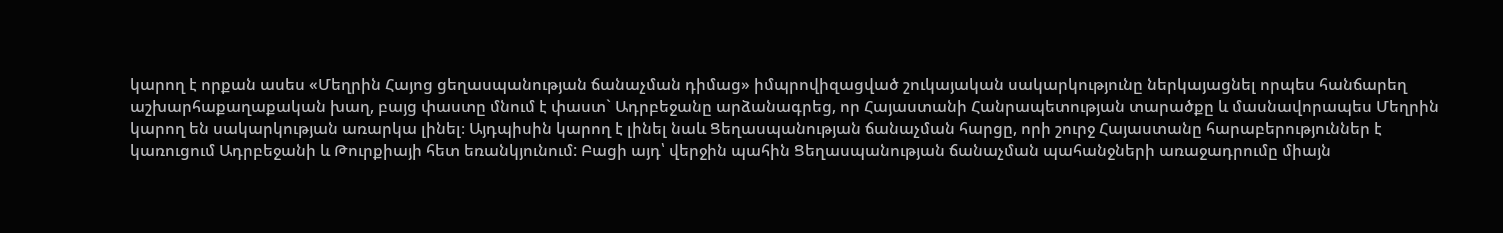կարող է որքան ասես «Մեղրին Հայոց ցեղասպանության ճանաչման դիմաց» իմպրովիզացված շուկայական սակարկությունը ներկայացնել որպես հանճարեղ աշխարհաքաղաքական խաղ, բայց փաստը մնում է փաստ` Ադրբեջանը արձանագրեց, որ Հայաստանի Հանրապետության տարածքը և մասնավորապես Մեղրին կարող են սակարկության առարկա լինել։ Այդպիսին կարող է լինել նաև Ցեղասպանության ճանաչման հարցը, որի շուրջ Հայաստանը հարաբերություններ է կառուցում Ադրբեջանի և Թուրքիայի հետ եռանկյունում: Բացի այդ՝ վերջին պահին Ցեղասպանության ճանաչման պահանջների առաջադրումը միայն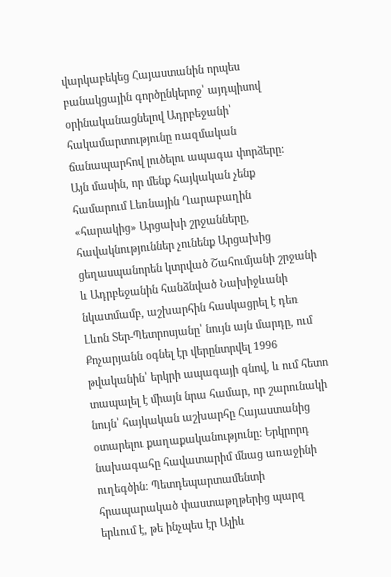վարկաբեկեց Հայաստանին որպես բանակցային գործընկերոջ՝ այդպիսով օրինականացնելով Ադրբեջանի՝ հակամարտությունը ռազմական ճանապարհով լուծելու ապագա փորձերը:
Այն մասին, որ մենք հայկական չենք համարում Լեռնային Ղարաբաղին «հարակից» Արցախի շրջանները, հավակնություններ չունենք Արցախից ցեղասպանորեն կտրված Շահումյանի շրջանի և Ադրբեջանին հանձնված Նախիջևանի նկատմամբ, աշխարհին հասկացրել է դեռ Լևոն Տեր-Պետրոսյանը՝ նույն այն մարդը, ում Քոչարյանն օգնել էր վերընտրվել 1996 թվականին՝ երկրի ապագայի գնով, և ում հետո տապալել է միայն նրա համար, որ շարունակի նույն՝ հայկական աշխարհը Հայաստանից օտարելու քաղաքականությունը: Երկրորդ նախագահը հավատարիմ մնաց առաջինի ուղեգծին: Պետդեպարտամենտի հրապարակած փաստաթղթերից պարզ երևում է, թե ինչպես էր Ալիև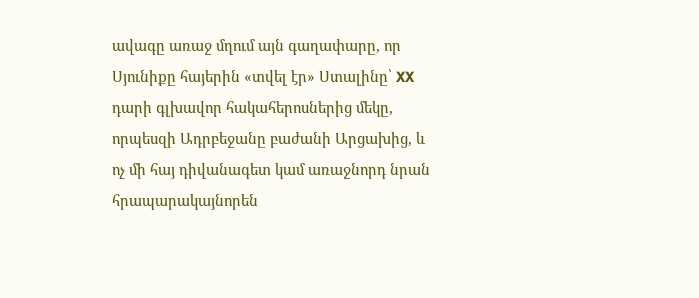ավագը առաջ մղում այն գաղափարը, որ Սյունիքը հայերին «տվել էր» Ստալինը՝ XX դարի գլխավոր հակահերոսներից մեկը, որպեսզի Ադրբեջանը բաժանի Արցախից, և ոչ մի հայ դիվանագետ կամ առաջնորդ նրան հրապարակայնորեն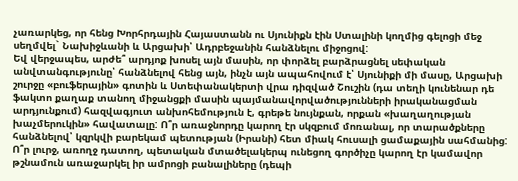չառարկեց, որ հենց Խորհրդային Հայաստանն ու Սյունիքն էին Ստալինի կողմից գելոցի մեջ սեղմվել` Նախիջևանի և Արցախի՝ Ադրբեջանին հանձնելու միջոցով:
Եվ վերջապես, արժե՞ արդյոք խոսել այն մասին, որ փորձել բարձրացնել սեփական անվտանգությունը՝ հանձնելով հենց այն, ինչն այն ապահովում է՝ Սյունիքի մի մասը, Արցախի շուրջը «բուֆերային» գոտին և Ստեփանակերտի վրա դիզված Շուշին (դա տեղի կունենար դե ֆակտո քաղաք տանող միջանցքի մասին պայմանավորվածությունների իրականացման արդյունքում) հազվագյուտ անխոհեմություն է, գրեթե նույնքան, որքան «խաղաղության խաչմերուկին» հավատալը: Ո՞ր առաջնորդը կարող էր սկզբում մոռանալ, որ տարածքները հանձնելով՝ կզրկվի բարեկամ պետության (Իրանի) հետ միակ հուսալի ցամաքային սահմանից: Ո՞ր լուրջ, առողջ դատող, պետական մտածելակերպ ունեցող գործիչը կարող էր կամավոր թշնամուն առաջարկել իր ամրոցի բանալիները (դեպի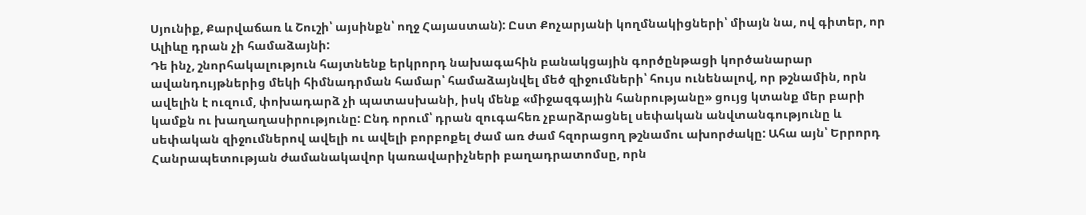Սյունիք, Քարվաճառ և Շուշի՝ այսինքն՝ ողջ Հայաստան): Ըստ Քոչարյանի կողմնակիցների՝ միայն նա, ով գիտեր, որ Ալիևը դրան չի համաձայնի:
Դե ինչ, շնորհակալություն հայտնենք երկրորդ նախագահին բանակցային գործընթացի կործանարար ավանդույթներից մեկի հիմնադրման համար՝ համաձայնվել մեծ զիջումների՝ հույս ունենալով, որ թշնամին, որն ավելին է ուզում, փոխադարձ չի պատասխանի, իսկ մենք «միջազգային հանրությանը» ցույց կտանք մեր բարի կամքն ու խաղաղասիրությունը: Ընդ որում՝ դրան զուգահեռ չբարձրացնել սեփական անվտանգությունը և սեփական զիջումներով ավելի ու ավելի բորբոքել ժամ առ ժամ հզորացող թշնամու ախորժակը: Ահա այն՝ Երրորդ Հանրապետության ժամանակավոր կառավարիչների բաղադրատոմսը, որն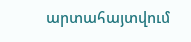արտահայտվում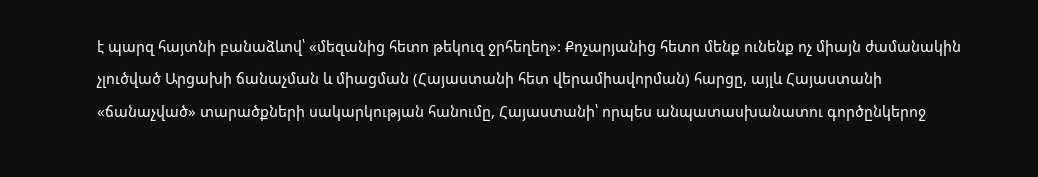է պարզ հայտնի բանաձևով՝ «մեզանից հետո թեկուզ ջրհեղեղ»: Քոչարյանից հետո մենք ունենք ոչ միայն ժամանակին չլուծված Արցախի ճանաչման և միացման (Հայաստանի հետ վերամիավորման) հարցը, այլև Հայաստանի «ճանաչված» տարածքների սակարկության հանումը, Հայաստանի՝ որպես անպատասխանատու գործընկերոջ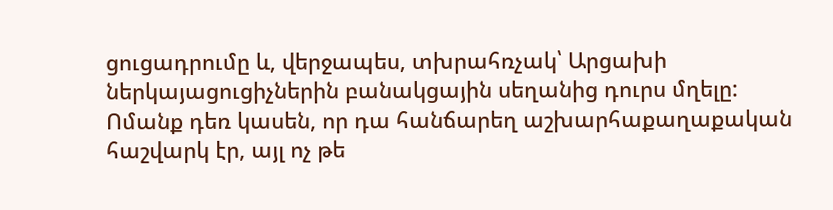ցուցադրումը և, վերջապես, տխրահռչակ՝ Արցախի ներկայացուցիչներին բանակցային սեղանից դուրս մղելը:
Ոմանք դեռ կասեն, որ դա հանճարեղ աշխարհաքաղաքական հաշվարկ էր, այլ ոչ թե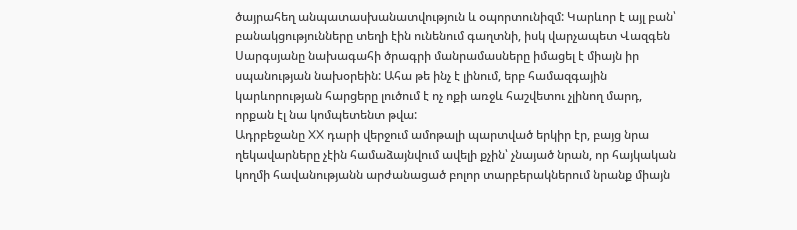ծայրահեղ անպատասխանատվություն և օպորտունիզմ: Կարևոր է այլ բան՝ բանակցությունները տեղի էին ունենում գաղտնի, իսկ վարչապետ Վազգեն Սարգսյանը նախագահի ծրագրի մանրամասները իմացել է միայն իր սպանության նախօրեին: Ահա թե ինչ է լինում, երբ համազգային կարևորության հարցերը լուծում է ոչ ոքի առջև հաշվետու չլինող մարդ, որքան էլ նա կոմպետենտ թվա:
Ադրբեջանը XX դարի վերջում ամոթալի պարտված երկիր էր, բայց նրա ղեկավարները չէին համաձայնվում ավելի քչին՝ չնայած նրան, որ հայկական կողմի հավանությանն արժանացած բոլոր տարբերակներում նրանք միայն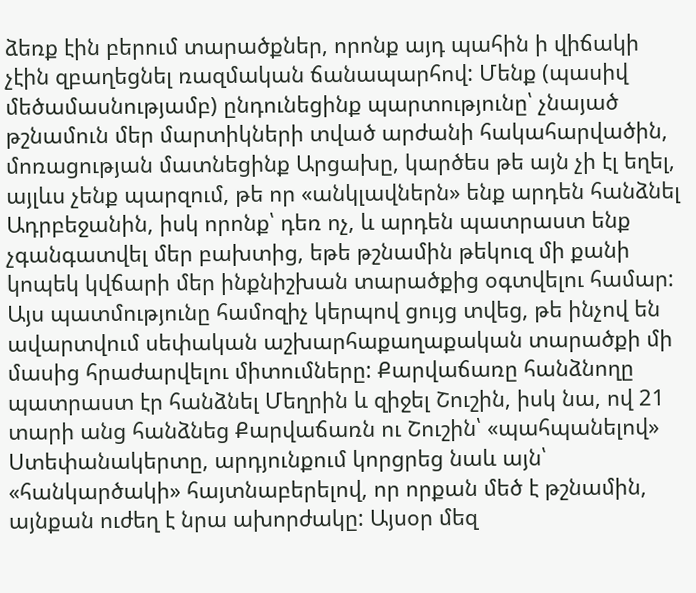ձեռք էին բերում տարածքներ, որոնք այդ պահին ի վիճակի չէին զբաղեցնել ռազմական ճանապարհով: Մենք (պասիվ մեծամասնությամբ) ընդունեցինք պարտությունը՝ չնայած թշնամուն մեր մարտիկների տված արժանի հակահարվածին, մոռացության մատնեցինք Արցախը, կարծես թե այն չի էլ եղել, այլևս չենք պարզում, թե որ «անկլավներն» ենք արդեն հանձնել Ադրբեջանին, իսկ որոնք՝ դեռ ոչ, և արդեն պատրաստ ենք չգանգատվել մեր բախտից, եթե թշնամին թեկուզ մի քանի կոպեկ կվճարի մեր ինքնիշխան տարածքից օգտվելու համար:
Այս պատմությունը համոզիչ կերպով ցույց տվեց, թե ինչով են ավարտվում սեփական աշխարհաքաղաքական տարածքի մի մասից հրաժարվելու միտումները: Քարվաճառը հանձնողը պատրաստ էր հանձնել Մեղրին և զիջել Շուշին, իսկ նա, ով 21 տարի անց հանձնեց Քարվաճառն ու Շուշին՝ «պահպանելով» Ստեփանակերտը, արդյունքում կորցրեց նաև այն՝ «հանկարծակի» հայտնաբերելով, որ որքան մեծ է թշնամին, այնքան ուժեղ է նրա ախորժակը: Այսօր մեզ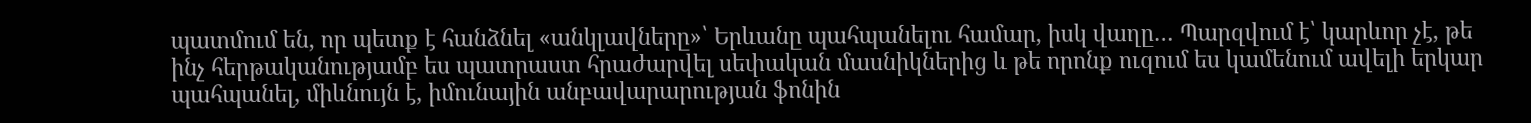պատմում են, որ պետք է հանձնել «անկլավները»՝ Երևանը պահպանելու համար, իսկ վաղը… Պարզվում է՝ կարևոր չէ, թե ինչ հերթականությամբ ես պատրաստ հրաժարվել սեփական մասնիկներից և թե որոնք ուզում ես կամենում ավելի երկար պահպանել, միևնույն է, իմունային անբավարարության ֆոնին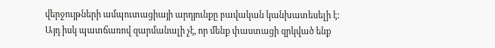վերջույթների ամպուտացիայի արդյունքը բավական կանխատեսելի է:
Այդ իսկ պատճառով զարմանալի չէ, որ մենք փաստացի զրկված ենք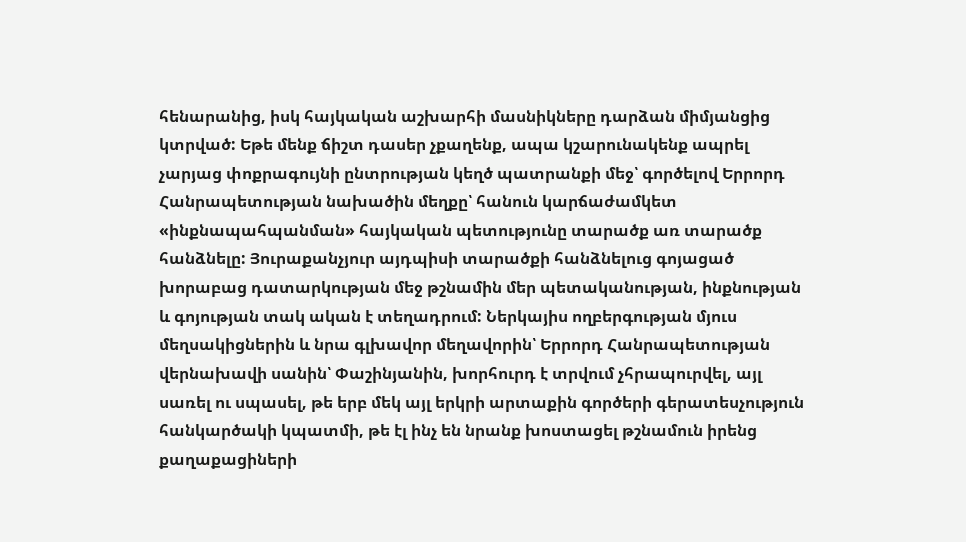հենարանից, իսկ հայկական աշխարհի մասնիկները դարձան միմյանցից կտրված: Եթե մենք ճիշտ դասեր չքաղենք, ապա կշարունակենք ապրել չարյաց փոքրագույնի ընտրության կեղծ պատրանքի մեջ՝ գործելով Երրորդ Հանրապետության նախածին մեղքը՝ հանուն կարճաժամկետ «ինքնապահպանման» հայկական պետությունը տարածք առ տարածք հանձնելը: Յուրաքանչյուր այդպիսի տարածքի հանձնելուց գոյացած խորաբաց դատարկության մեջ թշնամին մեր պետականության, ինքնության և գոյության տակ ական է տեղադրում: Ներկայիս ողբերգության մյուս մեղսակիցներին և նրա գլխավոր մեղավորին՝ Երրորդ Հանրապետության վերնախավի սանին՝ Փաշինյանին, խորհուրդ է տրվում չհրապուրվել, այլ սառել ու սպասել, թե երբ մեկ այլ երկրի արտաքին գործերի գերատեսչություն հանկարծակի կպատմի, թե էլ ինչ են նրանք խոստացել թշնամուն իրենց քաղաքացիների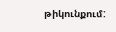թիկունքում: